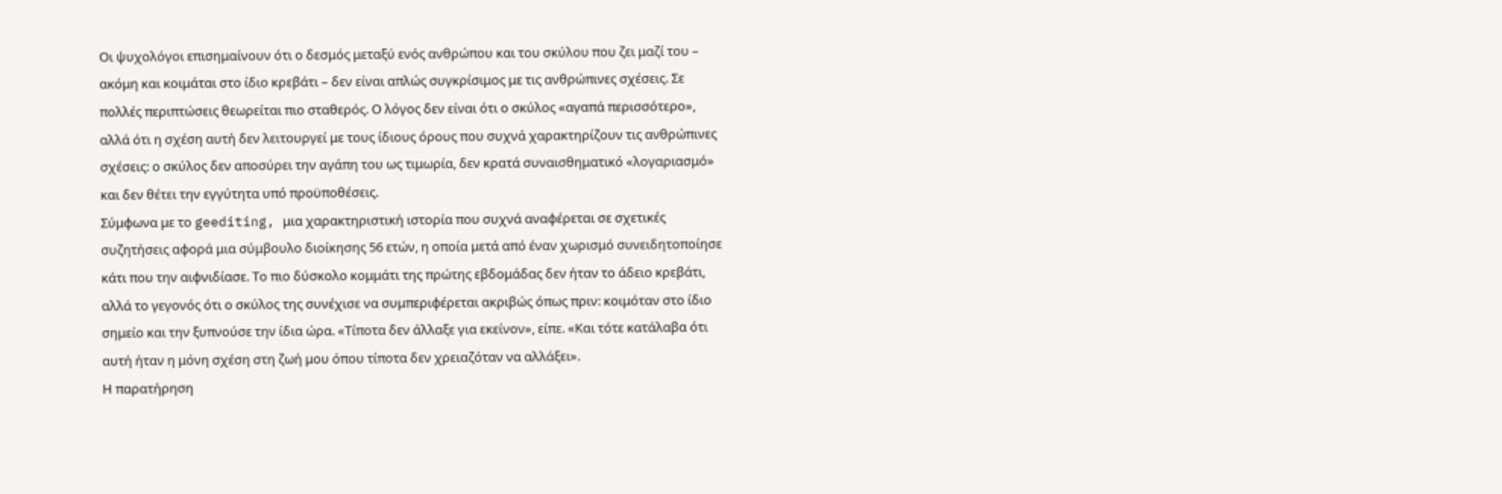Οι ψυχολόγοι επισημαίνουν ότι ο δεσμός μεταξύ ενός ανθρώπου και του σκύλου που ζει μαζί του – ακόμη και κοιμάται στο ίδιο κρεβάτι – δεν είναι απλώς συγκρίσιμος με τις ανθρώπινες σχέσεις. Σε πολλές περιπτώσεις θεωρείται πιο σταθερός. Ο λόγος δεν είναι ότι ο σκύλος «αγαπά περισσότερο», αλλά ότι η σχέση αυτή δεν λειτουργεί με τους ίδιους όρους που συχνά χαρακτηρίζουν τις ανθρώπινες σχέσεις: ο σκύλος δεν αποσύρει την αγάπη του ως τιμωρία, δεν κρατά συναισθηματικό «λογαριασμό» και δεν θέτει την εγγύτητα υπό προϋποθέσεις.
Σύμφωνα με το geediting, μια χαρακτηριστική ιστορία που συχνά αναφέρεται σε σχετικές συζητήσεις αφορά μια σύμβουλο διοίκησης 56 ετών, η οποία μετά από έναν χωρισμό συνειδητοποίησε κάτι που την αιφνιδίασε. Το πιο δύσκολο κομμάτι της πρώτης εβδομάδας δεν ήταν το άδειο κρεβάτι, αλλά το γεγονός ότι ο σκύλος της συνέχισε να συμπεριφέρεται ακριβώς όπως πριν: κοιμόταν στο ίδιο σημείο και την ξυπνούσε την ίδια ώρα. «Τίποτα δεν άλλαξε για εκείνον», είπε. «Και τότε κατάλαβα ότι αυτή ήταν η μόνη σχέση στη ζωή μου όπου τίποτα δεν χρειαζόταν να αλλάξει».
Η παρατήρηση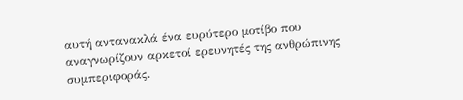αυτή αντανακλά ένα ευρύτερο μοτίβο που αναγνωρίζουν αρκετοί ερευνητές της ανθρώπινης συμπεριφοράς.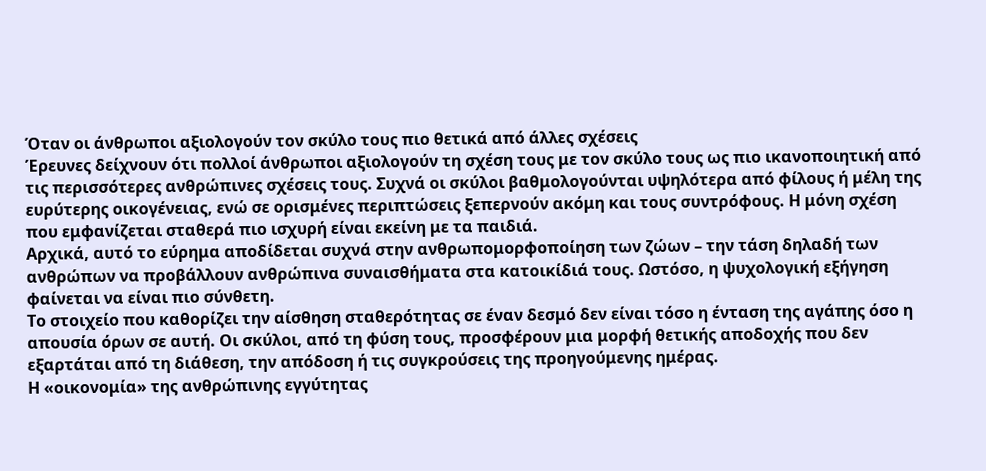Όταν οι άνθρωποι αξιολογούν τον σκύλο τους πιο θετικά από άλλες σχέσεις
Έρευνες δείχνουν ότι πολλοί άνθρωποι αξιολογούν τη σχέση τους με τον σκύλο τους ως πιο ικανοποιητική από τις περισσότερες ανθρώπινες σχέσεις τους. Συχνά οι σκύλοι βαθμολογούνται υψηλότερα από φίλους ή μέλη της ευρύτερης οικογένειας, ενώ σε ορισμένες περιπτώσεις ξεπερνούν ακόμη και τους συντρόφους. Η μόνη σχέση που εμφανίζεται σταθερά πιο ισχυρή είναι εκείνη με τα παιδιά.
Αρχικά, αυτό το εύρημα αποδίδεται συχνά στην ανθρωπομορφοποίηση των ζώων – την τάση δηλαδή των ανθρώπων να προβάλλουν ανθρώπινα συναισθήματα στα κατοικίδιά τους. Ωστόσο, η ψυχολογική εξήγηση φαίνεται να είναι πιο σύνθετη.
Το στοιχείο που καθορίζει την αίσθηση σταθερότητας σε έναν δεσμό δεν είναι τόσο η ένταση της αγάπης όσο η απουσία όρων σε αυτή. Οι σκύλοι, από τη φύση τους, προσφέρουν μια μορφή θετικής αποδοχής που δεν εξαρτάται από τη διάθεση, την απόδοση ή τις συγκρούσεις της προηγούμενης ημέρας.
Η «οικονομία» της ανθρώπινης εγγύτητας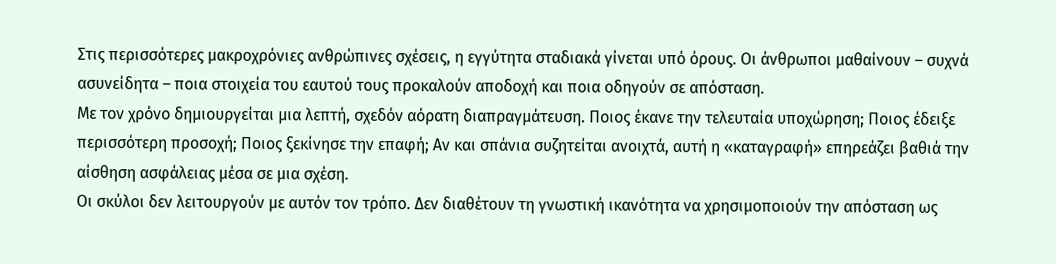Στις περισσότερες μακροχρόνιες ανθρώπινες σχέσεις, η εγγύτητα σταδιακά γίνεται υπό όρους. Οι άνθρωποι μαθαίνουν – συχνά ασυνείδητα – ποια στοιχεία του εαυτού τους προκαλούν αποδοχή και ποια οδηγούν σε απόσταση.
Με τον χρόνο δημιουργείται μια λεπτή, σχεδόν αόρατη διαπραγμάτευση. Ποιος έκανε την τελευταία υποχώρηση; Ποιος έδειξε περισσότερη προσοχή; Ποιος ξεκίνησε την επαφή; Αν και σπάνια συζητείται ανοιχτά, αυτή η «καταγραφή» επηρεάζει βαθιά την αίσθηση ασφάλειας μέσα σε μια σχέση.
Οι σκύλοι δεν λειτουργούν με αυτόν τον τρόπο. Δεν διαθέτουν τη γνωστική ικανότητα να χρησιμοποιούν την απόσταση ως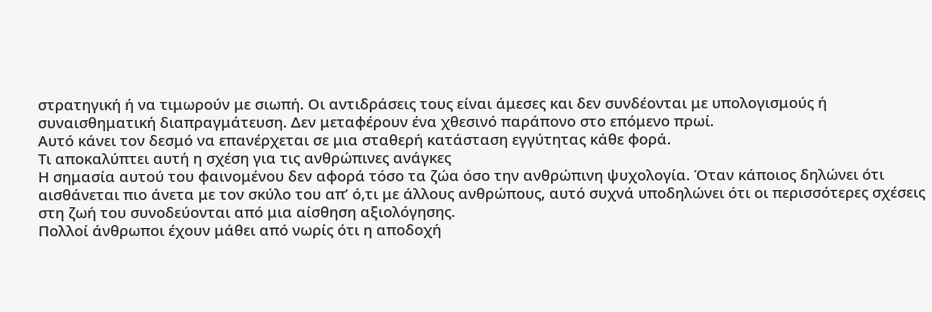στρατηγική ή να τιμωρούν με σιωπή. Οι αντιδράσεις τους είναι άμεσες και δεν συνδέονται με υπολογισμούς ή συναισθηματική διαπραγμάτευση. Δεν μεταφέρουν ένα χθεσινό παράπονο στο επόμενο πρωί.
Αυτό κάνει τον δεσμό να επανέρχεται σε μια σταθερή κατάσταση εγγύτητας κάθε φορά.
Τι αποκαλύπτει αυτή η σχέση για τις ανθρώπινες ανάγκες
Η σημασία αυτού του φαινομένου δεν αφορά τόσο τα ζώα όσο την ανθρώπινη ψυχολογία. Όταν κάποιος δηλώνει ότι αισθάνεται πιο άνετα με τον σκύλο του απ’ ό,τι με άλλους ανθρώπους, αυτό συχνά υποδηλώνει ότι οι περισσότερες σχέσεις στη ζωή του συνοδεύονται από μια αίσθηση αξιολόγησης.
Πολλοί άνθρωποι έχουν μάθει από νωρίς ότι η αποδοχή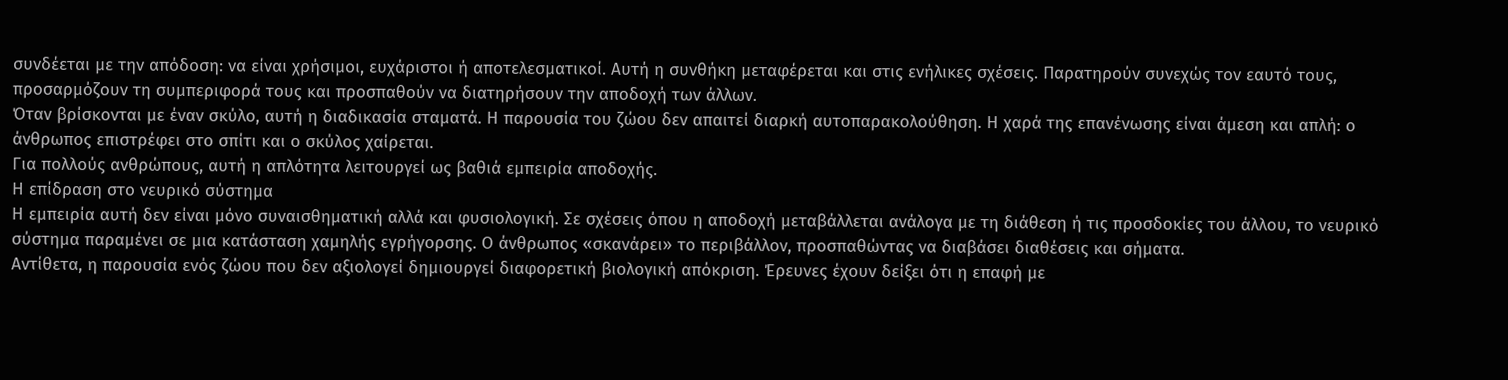συνδέεται με την απόδοση: να είναι χρήσιμοι, ευχάριστοι ή αποτελεσματικοί. Αυτή η συνθήκη μεταφέρεται και στις ενήλικες σχέσεις. Παρατηρούν συνεχώς τον εαυτό τους, προσαρμόζουν τη συμπεριφορά τους και προσπαθούν να διατηρήσουν την αποδοχή των άλλων.
Όταν βρίσκονται με έναν σκύλο, αυτή η διαδικασία σταματά. Η παρουσία του ζώου δεν απαιτεί διαρκή αυτοπαρακολούθηση. Η χαρά της επανένωσης είναι άμεση και απλή: ο άνθρωπος επιστρέφει στο σπίτι και ο σκύλος χαίρεται.
Για πολλούς ανθρώπους, αυτή η απλότητα λειτουργεί ως βαθιά εμπειρία αποδοχής.
Η επίδραση στο νευρικό σύστημα
Η εμπειρία αυτή δεν είναι μόνο συναισθηματική αλλά και φυσιολογική. Σε σχέσεις όπου η αποδοχή μεταβάλλεται ανάλογα με τη διάθεση ή τις προσδοκίες του άλλου, το νευρικό σύστημα παραμένει σε μια κατάσταση χαμηλής εγρήγορσης. Ο άνθρωπος «σκανάρει» το περιβάλλον, προσπαθώντας να διαβάσει διαθέσεις και σήματα.
Αντίθετα, η παρουσία ενός ζώου που δεν αξιολογεί δημιουργεί διαφορετική βιολογική απόκριση. Έρευνες έχουν δείξει ότι η επαφή με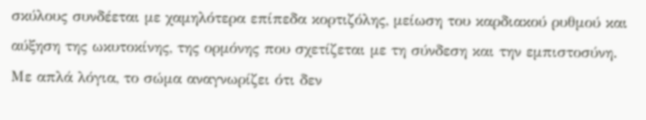σκύλους συνδέεται με χαμηλότερα επίπεδα κορτιζόλης, μείωση του καρδιακού ρυθμού και αύξηση της ωκυτοκίνης, της ορμόνης που σχετίζεται με τη σύνδεση και την εμπιστοσύνη.
Με απλά λόγια, το σώμα αναγνωρίζει ότι δεν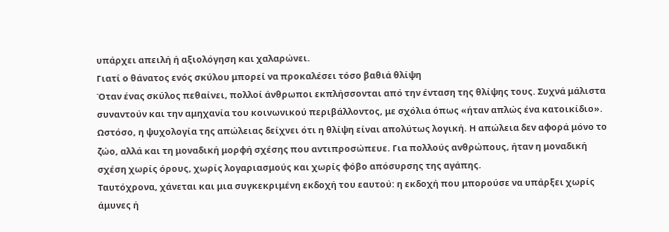υπάρχει απειλή ή αξιολόγηση και χαλαρώνει.
Γιατί ο θάνατος ενός σκύλου μπορεί να προκαλέσει τόσο βαθιά θλίψη
Όταν ένας σκύλος πεθαίνει, πολλοί άνθρωποι εκπλήσσονται από την ένταση της θλίψης τους. Συχνά μάλιστα συναντούν και την αμηχανία του κοινωνικού περιβάλλοντος, με σχόλια όπως «ήταν απλώς ένα κατοικίδιο».
Ωστόσο, η ψυχολογία της απώλειας δείχνει ότι η θλίψη είναι απολύτως λογική. Η απώλεια δεν αφορά μόνο το ζώο, αλλά και τη μοναδική μορφή σχέσης που αντιπροσώπευε. Για πολλούς ανθρώπους, ήταν η μοναδική σχέση χωρίς όρους, χωρίς λογαριασμούς και χωρίς φόβο απόσυρσης της αγάπης.
Ταυτόχρονα, χάνεται και μια συγκεκριμένη εκδοχή του εαυτού: η εκδοχή που μπορούσε να υπάρξει χωρίς άμυνες ή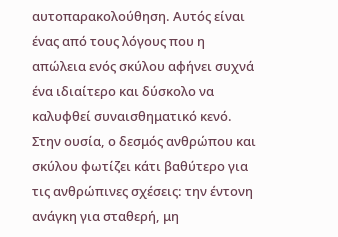αυτοπαρακολούθηση. Αυτός είναι ένας από τους λόγους που η απώλεια ενός σκύλου αφήνει συχνά ένα ιδιαίτερο και δύσκολο να καλυφθεί συναισθηματικό κενό.
Στην ουσία, ο δεσμός ανθρώπου και σκύλου φωτίζει κάτι βαθύτερο για τις ανθρώπινες σχέσεις: την έντονη ανάγκη για σταθερή, μη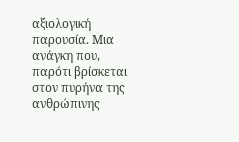αξιολογική παρουσία. Μια ανάγκη που, παρότι βρίσκεται στον πυρήνα της ανθρώπινης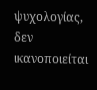ψυχολογίας, δεν ικανοποιείται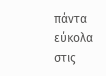πάντα εύκολα στις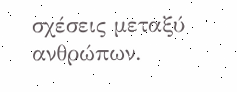σχέσεις μεταξύ ανθρώπων.